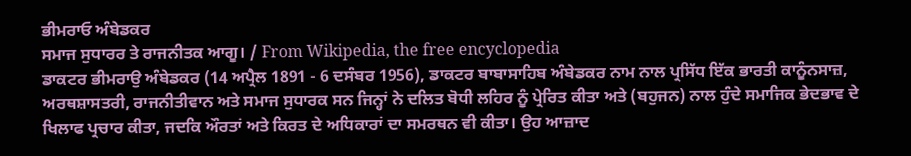ਭੀਮਰਾਓ ਅੰਬੇਡਕਰ
ਸਮਾਜ ਸੁਧਾਰਰ ਤੇ ਰਾਜਨੀਤਕ ਆਗੂ। / From Wikipedia, the free encyclopedia
ਡਾਕਟਰ ਭੀਮਰਾਉ ਅੰਬੇਡਕਰ (14 ਅਪ੍ਰੈਲ 1891 - 6 ਦਸੰਬਰ 1956), ਡਾਕਟਰ ਬਾਬਾਸਾਹਿਬ ਅੰਬੇਡਕਰ ਨਾਮ ਨਾਲ ਪ੍ਰਸਿੱਧ ਇੱਕ ਭਾਰਤੀ ਕਾਨੂੰਨਸਾਜ਼, ਅਰਥਸ਼ਾਸਤਰੀ, ਰਾਜਨੀਤੀਵਾਨ ਅਤੇ ਸਮਾਜ ਸੁਧਾਰਕ ਸਨ ਜਿਨ੍ਹਾਂ ਨੇ ਦਲਿਤ ਬੋਧੀ ਲਹਿਰ ਨੂੰ ਪ੍ਰੇਰਿਤ ਕੀਤਾ ਅਤੇ (ਬਹੁਜਨ) ਨਾਲ ਹੁੰਦੇ ਸਮਾਜਿਕ ਭੇਦਭਾਵ ਦੇ ਖਿਲਾਫ ਪ੍ਰਚਾਰ ਕੀਤਾ, ਜਦਕਿ ਔਰਤਾਂ ਅਤੇ ਕਿਰਤ ਦੇ ਅਧਿਕਾਰਾਂ ਦਾ ਸਮਰਥਨ ਵੀ ਕੀਤਾ। ਉਹ ਆਜ਼ਾਦ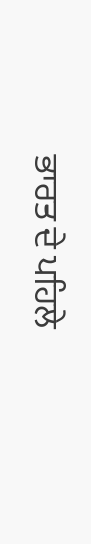ਭਾਰਤ ਦੇ ਪਹਿਲੇ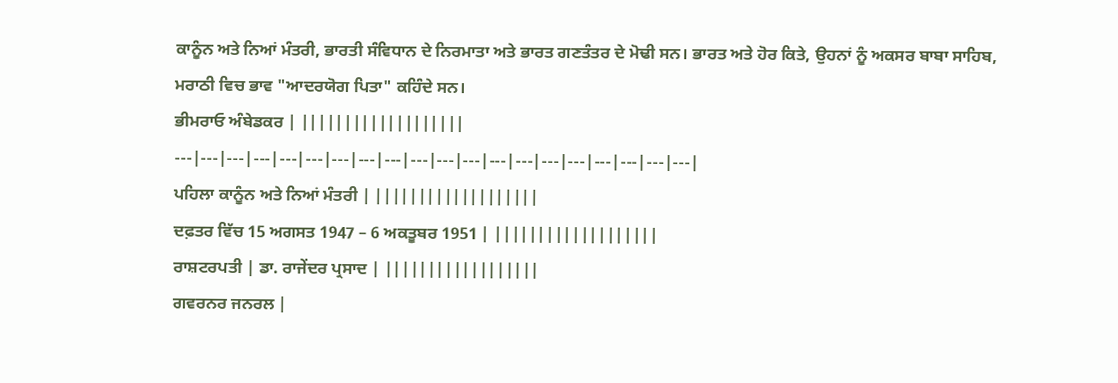ਕਾਨੂੰਨ ਅਤੇ ਨਿਆਂ ਮੰਤਰੀ, ਭਾਰਤੀ ਸੰਵਿਧਾਨ ਦੇ ਨਿਰਮਾਤਾ ਅਤੇ ਭਾਰਤ ਗਣਤੰਤਰ ਦੇ ਮੋਢੀ ਸਨ। ਭਾਰਤ ਅਤੇ ਹੋਰ ਕਿਤੇ, ਉਹਨਾਂ ਨੂੰ ਅਕਸਰ ਬਾਬਾ ਸਾਹਿਬ, ਮਰਾਠੀ ਵਿਚ ਭਾਵ "ਆਦਰਯੋਗ ਪਿਤਾ" ਕਹਿੰਦੇ ਸਨ।
ਭੀਮਰਾਓ ਅੰਬੇਡਕਰ | |||||||||||||||||||
---|---|---|---|---|---|---|---|---|---|---|---|---|---|---|---|---|---|---|---|
ਪਹਿਲਾ ਕਾਨੂੰਨ ਅਤੇ ਨਿਆਂ ਮੰਤਰੀ | |||||||||||||||||||
ਦਫ਼ਤਰ ਵਿੱਚ 15 ਅਗਸਤ 1947 – 6 ਅਕਤੂਬਰ 1951 | |||||||||||||||||||
ਰਾਸ਼ਟਰਪਤੀ | ਡਾ. ਰਾਜੇਂਦਰ ਪ੍ਰਸਾਦ | ||||||||||||||||||
ਗਵਰਨਰ ਜਨਰਲ |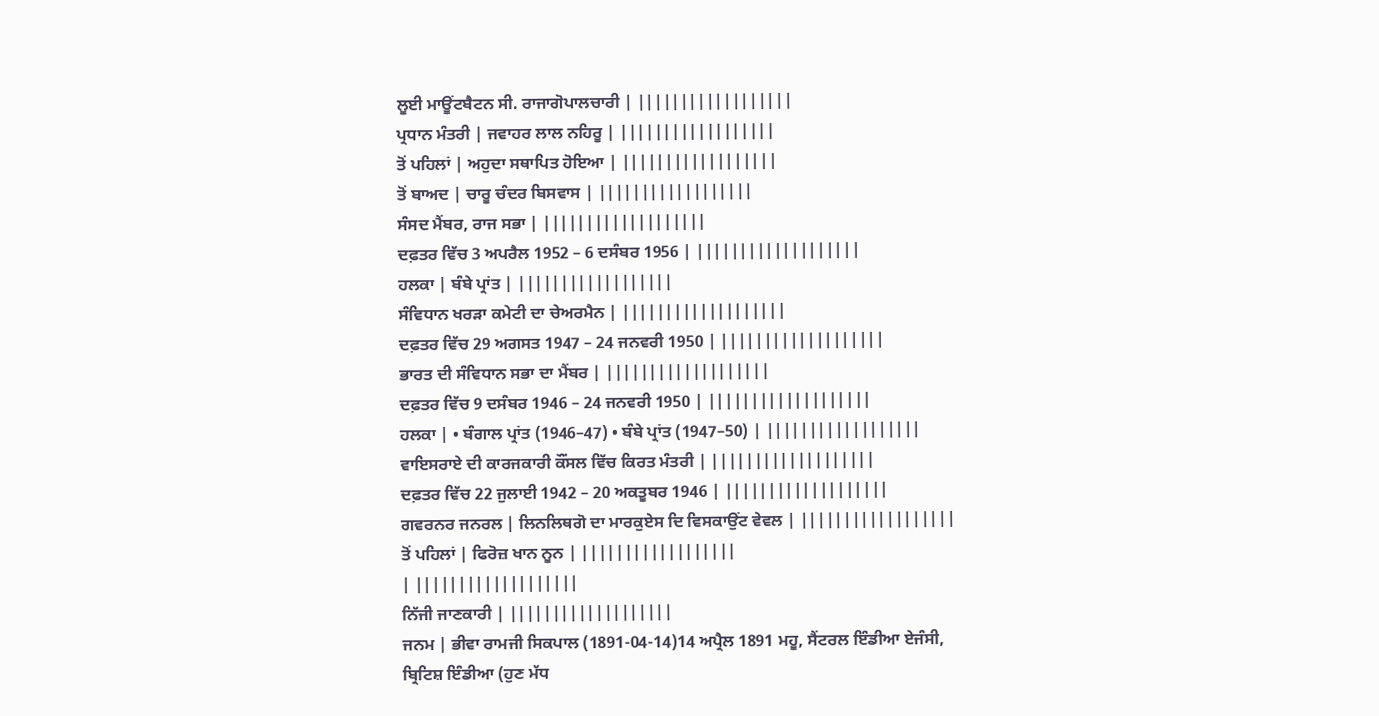ਲੂਈ ਮਾਊਂਟਬੈਟਨ ਸੀ. ਰਾਜਾਗੋਪਾਲਚਾਰੀ | ||||||||||||||||||
ਪ੍ਰਧਾਨ ਮੰਤਰੀ | ਜਵਾਹਰ ਲਾਲ ਨਹਿਰੂ | ||||||||||||||||||
ਤੋਂ ਪਹਿਲਾਂ | ਅਹੁਦਾ ਸਥਾਪਿਤ ਹੋਇਆ | ||||||||||||||||||
ਤੋਂ ਬਾਅਦ | ਚਾਰੂ ਚੰਦਰ ਬਿਸਵਾਸ | ||||||||||||||||||
ਸੰਸਦ ਮੈਂਬਰ, ਰਾਜ ਸਭਾ | |||||||||||||||||||
ਦਫ਼ਤਰ ਵਿੱਚ 3 ਅਪਰੈਲ 1952 – 6 ਦਸੰਬਰ 1956 | |||||||||||||||||||
ਹਲਕਾ | ਬੰਬੇ ਪ੍ਰਾਂਤ | ||||||||||||||||||
ਸੰਵਿਧਾਨ ਖਰੜਾ ਕਮੇਟੀ ਦਾ ਚੇਅਰਮੈਨ | |||||||||||||||||||
ਦਫ਼ਤਰ ਵਿੱਚ 29 ਅਗਸਤ 1947 – 24 ਜਨਵਰੀ 1950 | |||||||||||||||||||
ਭਾਰਤ ਦੀ ਸੰਵਿਧਾਨ ਸਭਾ ਦਾ ਮੈਂਬਰ | |||||||||||||||||||
ਦਫ਼ਤਰ ਵਿੱਚ 9 ਦਸੰਬਰ 1946 – 24 ਜਨਵਰੀ 1950 | |||||||||||||||||||
ਹਲਕਾ | • ਬੰਗਾਲ ਪ੍ਰਾਂਤ (1946–47) • ਬੰਬੇ ਪ੍ਰਾਂਤ (1947–50) | ||||||||||||||||||
ਵਾਇਸਰਾਏ ਦੀ ਕਾਰਜਕਾਰੀ ਕੌਂਸਲ ਵਿੱਚ ਕਿਰਤ ਮੰਤਰੀ | |||||||||||||||||||
ਦਫ਼ਤਰ ਵਿੱਚ 22 ਜੁਲਾਈ 1942 – 20 ਅਕਤੂਬਰ 1946 | |||||||||||||||||||
ਗਵਰਨਰ ਜਨਰਲ | ਲਿਨਲਿਥਗੋ ਦਾ ਮਾਰਕੁਏਸ ਦਿ ਵਿਸਕਾਉਂਟ ਵੇਵਲ | ||||||||||||||||||
ਤੋਂ ਪਹਿਲਾਂ | ਫਿਰੋਜ਼ ਖਾਨ ਨੂਨ | ||||||||||||||||||
| |||||||||||||||||||
ਨਿੱਜੀ ਜਾਣਕਾਰੀ | |||||||||||||||||||
ਜਨਮ | ਭੀਵਾ ਰਾਮਜੀ ਸਿਕਪਾਲ (1891-04-14)14 ਅਪ੍ਰੈਲ 1891 ਮਹੂ, ਸੈਂਟਰਲ ਇੰਡੀਆ ਏਜੰਸੀ, ਬ੍ਰਿਟਿਸ਼ ਇੰਡੀਆ (ਹੁਣ ਮੱਧ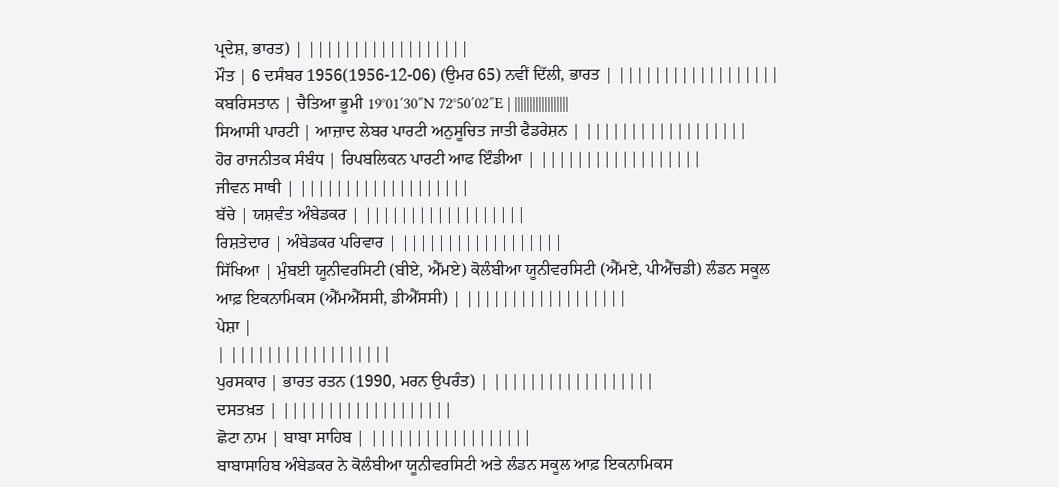ਪ੍ਰਦੇਸ਼, ਭਾਰਤ) | ||||||||||||||||||
ਮੌਤ | 6 ਦਸੰਬਰ 1956(1956-12-06) (ਉਮਰ 65) ਨਵੀਂ ਦਿੱਲੀ, ਭਾਰਤ | ||||||||||||||||||
ਕਬਰਿਸਤਾਨ | ਚੈਤਿਆ ਭੂਮੀ 19°01′30″N 72°50′02″E | ||||||||||||||||||
ਸਿਆਸੀ ਪਾਰਟੀ | ਆਜ਼ਾਦ ਲੇਬਰ ਪਾਰਟੀ ਅਨੁਸੂਚਿਤ ਜਾਤੀ ਫੈਡਰੇਸ਼ਨ | ||||||||||||||||||
ਹੋਰ ਰਾਜਨੀਤਕ ਸੰਬੰਧ | ਰਿਪਬਲਿਕਨ ਪਾਰਟੀ ਆਫ ਇੰਡੀਆ | ||||||||||||||||||
ਜੀਵਨ ਸਾਥੀ | |||||||||||||||||||
ਬੱਚੇ | ਯਸ਼ਵੰਤ ਅੰਬੇਡਕਰ | ||||||||||||||||||
ਰਿਸ਼ਤੇਦਾਰ | ਅੰਬੇਡਕਰ ਪਰਿਵਾਰ | ||||||||||||||||||
ਸਿੱਖਿਆ | ਮੁੰਬਈ ਯੂਨੀਵਰਸਿਟੀ (ਬੀਏ, ਐੱਮਏ) ਕੋਲੰਬੀਆ ਯੂਨੀਵਰਸਿਟੀ (ਐੱਮਏ, ਪੀਐੱਚਡੀ) ਲੰਡਨ ਸਕੂਲ ਆਫ਼ ਇਕਨਾਮਿਕਸ (ਐੱਮਐੱਸਸੀ, ਡੀਐੱਸਸੀ) | ||||||||||||||||||
ਪੇਸ਼ਾ |
| ||||||||||||||||||
ਪੁਰਸਕਾਰ | ਭਾਰਤ ਰਤਨ (1990, ਮਰਨ ਉਪਰੰਤ) | ||||||||||||||||||
ਦਸਤਖ਼ਤ | |||||||||||||||||||
ਛੋਟਾ ਨਾਮ | ਬਾਬਾ ਸਾਹਿਬ | ||||||||||||||||||
ਬਾਬਾਸਾਹਿਬ ਅੰਬੇਡਕਰ ਨੇ ਕੋਲੰਬੀਆ ਯੂਨੀਵਰਸਿਟੀ ਅਤੇ ਲੰਡਨ ਸਕੂਲ ਆਫ਼ ਇਕਨਾਮਿਕਸ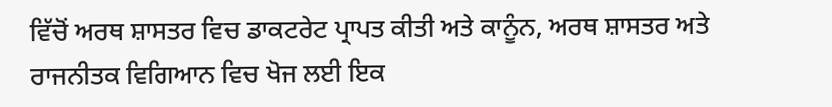ਵਿੱਚੋਂ ਅਰਥ ਸ਼ਾਸਤਰ ਵਿਚ ਡਾਕਟਰੇਟ ਪ੍ਰਾਪਤ ਕੀਤੀ ਅਤੇ ਕਾਨੂੰਨ, ਅਰਥ ਸ਼ਾਸਤਰ ਅਤੇ ਰਾਜਨੀਤਕ ਵਿਗਿਆਨ ਵਿਚ ਖੋਜ ਲਈ ਇਕ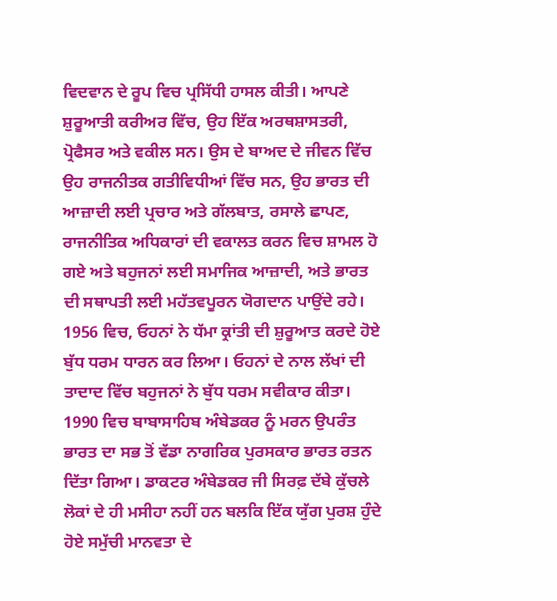ਵਿਦਵਾਨ ਦੇ ਰੂਪ ਵਿਚ ਪ੍ਰਸਿੱਧੀ ਹਾਸਲ ਕੀਤੀ। ਆਪਣੇ ਸ਼ੁਰੂਆਤੀ ਕਰੀਅਰ ਵਿੱਚ, ਉਹ ਇੱਕ ਅਰਥਸ਼ਾਸਤਰੀ, ਪ੍ਰੋਫੈਸਰ ਅਤੇ ਵਕੀਲ ਸਨ। ਉਸ ਦੇ ਬਾਅਦ ਦੇ ਜੀਵਨ ਵਿੱਚ ਉਹ ਰਾਜਨੀਤਕ ਗਤੀਵਿਧੀਆਂ ਵਿੱਚ ਸਨ, ਉਹ ਭਾਰਤ ਦੀ ਆਜ਼ਾਦੀ ਲਈ ਪ੍ਰਚਾਰ ਅਤੇ ਗੱਲਬਾਤ, ਰਸਾਲੇ ਛਾਪਣ, ਰਾਜਨੀਤਿਕ ਅਧਿਕਾਰਾਂ ਦੀ ਵਕਾਲਤ ਕਰਨ ਵਿਚ ਸ਼ਾਮਲ ਹੋ ਗਏ ਅਤੇ ਬਹੁਜਨਾਂ ਲਈ ਸਮਾਜਿਕ ਆਜ਼ਾਦੀ, ਅਤੇ ਭਾਰਤ ਦੀ ਸਥਾਪਤੀ ਲਈ ਮਹੱਤਵਪੂਰਨ ਯੋਗਦਾਨ ਪਾਉਂਦੇ ਰਹੇ। 1956 ਵਿਚ, ਓਹਨਾਂ ਨੇ ਧੱਮਾ ਕ੍ਰਾਂਤੀ ਦੀ ਸ਼ੁਰੂਆਤ ਕਰਦੇ ਹੋਏ ਬੁੱਧ ਧਰਮ ਧਾਰਨ ਕਰ ਲਿਆ। ਓਹਨਾਂ ਦੇ ਨਾਲ ਲੱਖਾਂ ਦੀ ਤਾਦਾਦ ਵਿੱਚ ਬਹੁਜਨਾਂ ਨੇ ਬੁੱਧ ਧਰਮ ਸਵੀਕਾਰ ਕੀਤਾ।
1990 ਵਿਚ ਬਾਬਾਸਾਹਿਬ ਅੰਬੇਡਕਰ ਨੂੰ ਮਰਨ ਉਪਰੰਤ ਭਾਰਤ ਦਾ ਸਭ ਤੋਂ ਵੱਡਾ ਨਾਗਰਿਕ ਪੁਰਸਕਾਰ ਭਾਰਤ ਰਤਨ ਦਿੱਤਾ ਗਿਆ। ਡਾਕਟਰ ਅੰਬੇਡਕਰ ਜੀ ਸਿਰਫ਼ ਦੱਬੇ ਕੁੱਚਲੇ ਲੋਕਾਂ ਦੇ ਹੀ ਮਸੀਹਾ ਨਹੀਂ ਹਨ ਬਲਕਿ ਇੱਕ ਯੁੱਗ ਪੁਰਸ਼ ਹੁੰਦੇ ਹੋਏ ਸਮੁੱਚੀ ਮਾਨਵਤਾ ਦੇ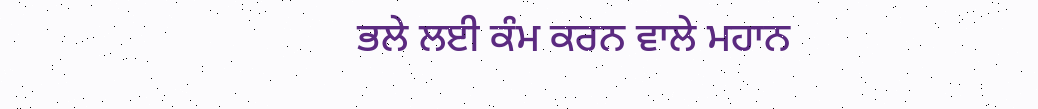ਭਲੇ ਲਈ ਕੰਮ ਕਰਨ ਵਾਲੇ ਮਹਾਨ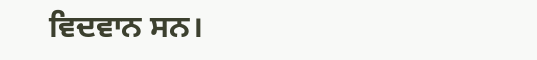ਵਿਦਵਾਨ ਸਨ।